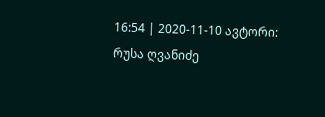16:54 | 2020-11-10 ავტორი: რუსა ღვანიძე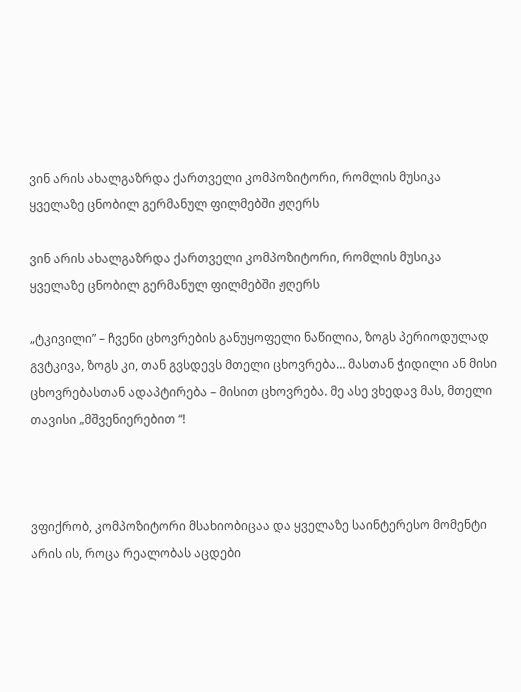ვინ არის ახალგაზრდა ქართველი კომპოზიტორი, რომლის მუსიკა ყველაზე ცნობილ გერმანულ ფილმებში ჟღერს

ვინ არის ახალგაზრდა ქართველი კომპოზიტორი, რომლის მუსიკა ყველაზე ცნობილ გერმანულ ფილმებში ჟღერს

„ტკივილი” – ჩვენი ცხოვრების განუყოფელი ნაწილია, ზოგს პერიოდულად გვტკივა, ზოგს კი, თან გვსდევს მთელი ცხოვრება… მასთან ჭიდილი ან მისი ცხოვრებასთან ადაპტირება – მისით ცხოვრება. მე ასე ვხედავ მას, მთელი თავისი „მშვენიერებით “!



ვფიქრობ, კომპოზიტორი მსახიობიცაა და ყველაზე საინტერესო მომენტი არის ის, როცა რეალობას აცდები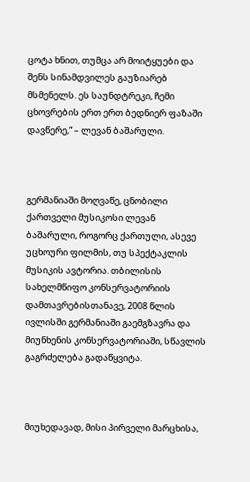ცოტა ხნით, თუმცა არ მოიტყუები და შენს სინამდვილეს გაუზიარებ მსმენელს. ეს საუნდტრეკი, ჩემი ცხოვრების ერთ ერთ ბედნიერ ფაზაში დავწერე,“ – ლევან ბაშარული.



გერმანიაში მოღვაწე, ცნობილი ქართველი მუსიკოსი ლევან ბაშარული, როგორც ქართული, ასევე უცხოური ფილმის, თუ სპექტაკლის მუსიკის ავტორია. თბილისის სახელმწიფო კონსერვატორიის დამთავრებისთანავე, 2008 წლის ივლისში გერმანიაში გაემგზავრა და მიუნხენის კონსერვატორიაში, სწავლის გაგრძელება გადაწყვიტა.



მიუხედავად, მისი პირველი მარცხისა,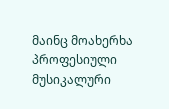მაინც მოახერხა პროფესიული მუსიკალური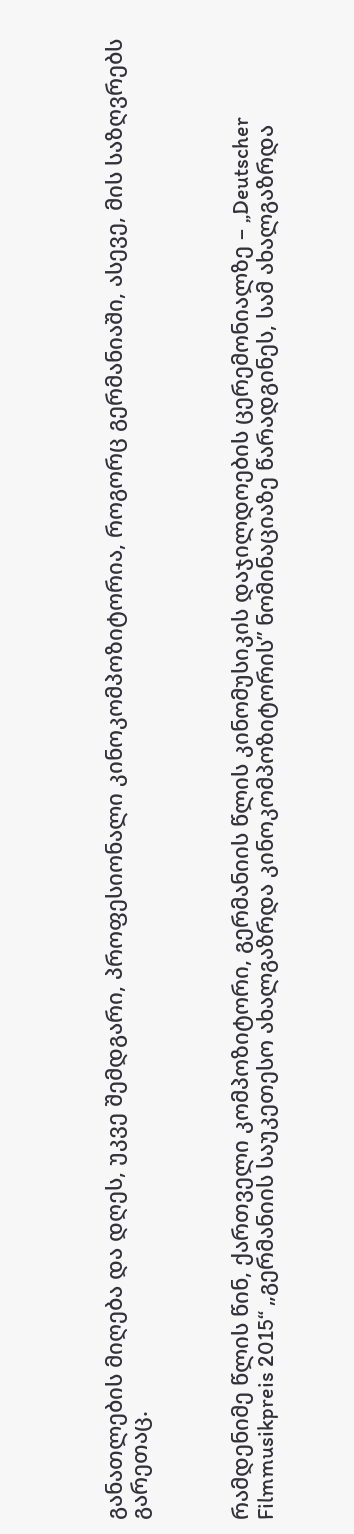განათლების მიღება და დღეს, უკვე შემდგარი, პროფესიონალი კინოკომპოზიტორია, როგორც გერმანიაში, ასევე, მის საზღვრებს გარეთაც.



რამდენიმე წლის წინ, ქართველი კომპოზიტორი, გერმანიის წლის კინომუსიკის დაჯილდოების ცერემონიალზე – „Deutscher Filmmusikpreis 2015“ „გერმანიის საუკეთესო ახალგაზრდა კინოკომპოზიტორის” ნომინაციაზე წარადგინეს, სამ ახალგაზრდა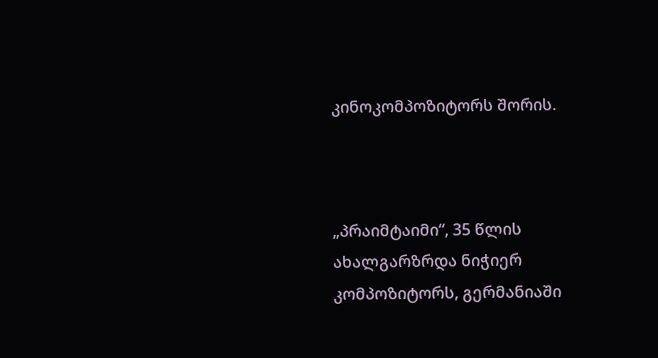კინოკომპოზიტორს შორის.



„პრაიმტაიმი“, 35 წლის ახალგარზრდა ნიჭიერ კომპოზიტორს, გერმანიაში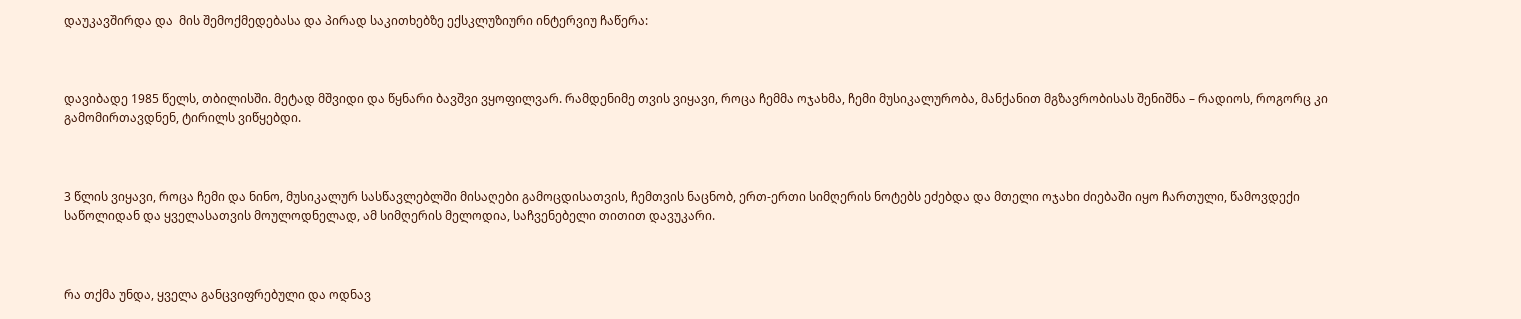დაუკავშირდა და  მის შემოქმედებასა და პირად საკითხებზე ექსკლუზიური ინტერვიუ ჩაწერა:



დავიბადე 1985 წელს, თბილისში. მეტად მშვიდი და წყნარი ბავშვი ვყოფილვარ. რამდენიმე თვის ვიყავი, როცა ჩემმა ოჯახმა, ჩემი მუსიკალურობა, მანქანით მგზავრობისას შენიშნა – რადიოს, როგორც კი გამომირთავდნენ, ტირილს ვიწყებდი.



3 წლის ვიყავი, როცა ჩემი და ნინო, მუსიკალურ სასწავლებლში მისაღები გამოცდისათვის, ჩემთვის ნაცნობ, ერთ-ერთი სიმღერის ნოტებს ეძებდა და მთელი ოჯახი ძიებაში იყო ჩართული, წამოვდექი საწოლიდან და ყველასათვის მოულოდნელად, ამ სიმღერის მელოდია, საჩვენებელი თითით დავუკარი.



რა თქმა უნდა, ყველა განცვიფრებული და ოდნავ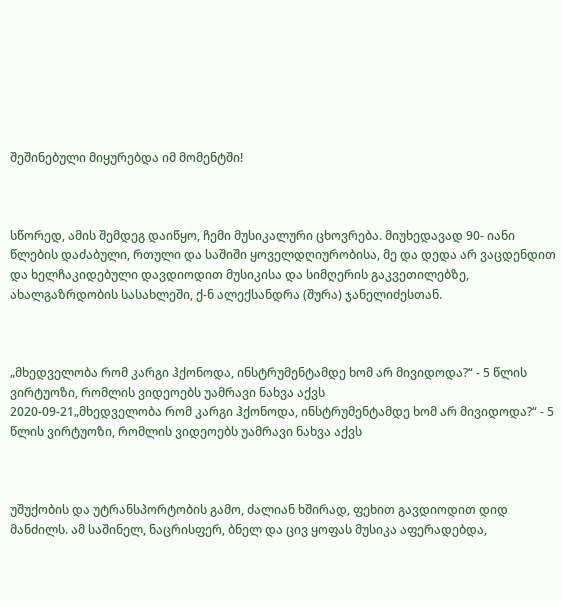შეშინებული მიყურებდა იმ მომენტში!



სწორედ, ამის შემდეგ დაიწყო, ჩემი მუსიკალური ცხოვრება. მიუხედავად 90- იანი წლების დაძაბული, რთული და საშიში ყოველდღიურობისა, მე და დედა არ ვაცდენდით და ხელჩაკიდებული დავდიოდით მუსიკისა და სიმღერის გაკვეთილებზე, ახალგაზრდობის სასახლეში, ქ-ნ ალექსანდრა (შურა) ჯანელიძესთან.



„მხედველობა რომ კარგი ჰქონოდა, ინსტრუმენტამდე ხომ არ მივიდოდა?“ - 5 წლის ვირტუოზი, რომლის ვიდეოებს უამრავი ნახვა აქვს
2020-09-21„მხედველობა რომ კარგი ჰქონოდა, ინსტრუმენტამდე ხომ არ მივიდოდა?“ - 5 წლის ვირტუოზი, რომლის ვიდეოებს უამრავი ნახვა აქვს



უშუქობის და უტრანსპორტობის გამო, ძალიან ხშირად, ფეხით გავდიოდით დიდ მანძილს. ამ საშინელ, ნაცრისფერ, ბნელ და ცივ ყოფას მუსიკა აფერადებდა,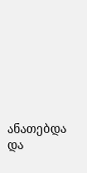ანათებდა და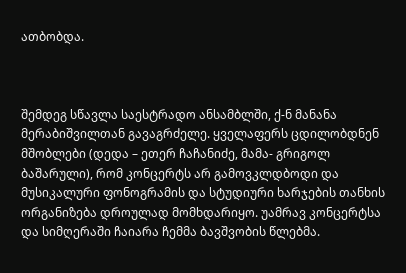ათბობდა.



შემდეგ სწავლა საესტრადო ანსამბლში, ქ-ნ მანანა მერაბიშვილთან გავაგრძელე. ყველაფერს ცდილობდნენ მშობლები (დედა – ეთერ ჩაჩანიძე, მამა- გრიგოლ ბაშარული), რომ კონცერტს არ გამოვკლდბოდი და მუსიკალური ფონოგრამის და სტუდიური ხარჯების თანხის ორგანიზება დროულად მომხდარიყო. უამრავ კონცერტსა და სიმღერაში ჩაიარა ჩემმა ბავშვობის წლებმა.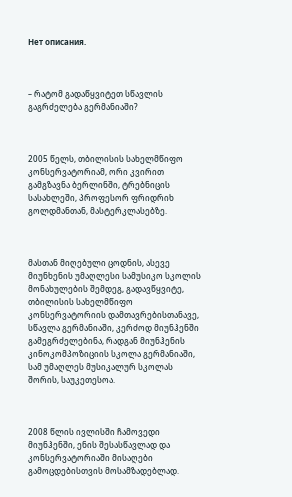Нет описания.



– რატომ გადაწყვიტეთ სწავლის გაგრძელება გერმანიაში?



2005 წელს, თბილისის სახელმწიფო კონსერვატორიამ, ორი კვირით გამგზავნა ბერლინში, ტრებნიცის სასახლეში, პროფესორ ფრიდრიხ გოლდმანთან, მასტერკლასებზე.



მასთან მიღებული ცოდნის, ასევე მიუნხენის უმაღლესი სამუსიკო სკოლის მონახულების შემდეგ, გადავწყვიტე, თბილისის სახელმწიფო კონსერვატორიის დამთავრებისთანავე, სწავლა გერმანიაში, კერძოდ მიუნჰენში გამეგრძელებინა, რადგან მიუნჰენის კინოკომპოზიციის სკოლა გერმანიაში, სამ უმაღლეს მუსიკალურ სკოლას შორის, საუკეთესოა.



2008 წლის ივლისში ჩამოვედი მიუნჰენში, ენის შესასწავლად და კონსერვატორიაში მისაღები გამოცდებისთვის მოსამზადებლად.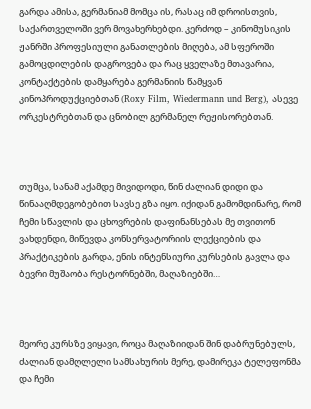გარდა ამისა, გერმანიამ მომცა ის, რასაც იმ დროისთვის, საქართველოში ვერ მოვახერხებდი. კერძოდ – კინომუსიკის ჟანრში პროფესიული განათლების მიღება, ამ სფეროში გამოცდილების დაგროვება და რაც ყველაზე მთავარია, კონტაქტების დამყარება გერმანიის წამყვან კინოპროდუქციებთან (Roxy Film, Wiedermann und Berg), ასევე ორკესტრებთან და ცნობილ გერმანელ რეჟისორებთან.



თუმცა, სანამ აქამდე მივიდოდი, წინ ძალიან დიდი და წინააღმდეგობებით სავსე გზა იყო. იქიდან გამომდინარე, რომ ჩემი სწავლის და ცხოვრების დაფინანსებას მე თვითონ ვახდენდი, მიწევდა კონსერვატორიის ლექციების და პრაქტიკების გარდა, ენის ინტენსიური კურსების გავლა და ბევრი მუშაობა რესტორნებში, მაღაზიებში…



მეორე კურსზე ვიყავი, როცა მაღაზიიდან შინ დაბრუნებულს, ძალიან დამღლელი სამსახურის მერე, დამირეკა ტელეფონმა და ჩემი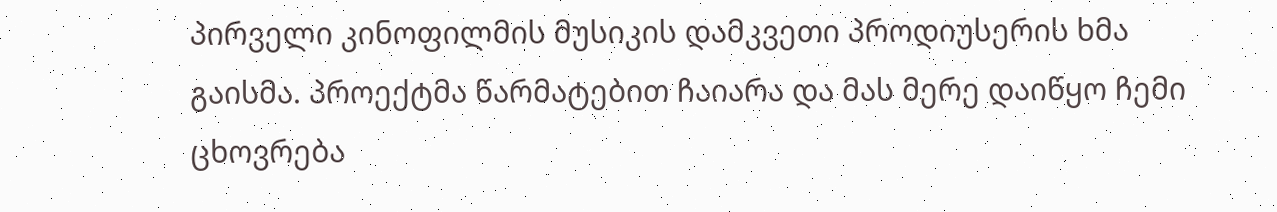პირველი კინოფილმის მუსიკის დამკვეთი პროდიუსერის ხმა გაისმა. პროექტმა წარმატებით ჩაიარა და მას მერე დაიწყო ჩემი ცხოვრება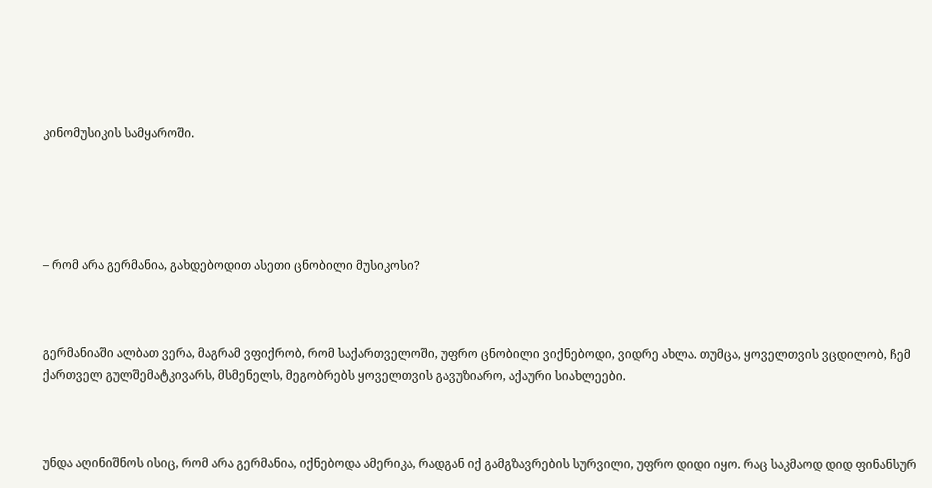კინომუსიკის სამყაროში.





– რომ არა გერმანია, გახდებოდით ასეთი ცნობილი მუსიკოსი?



გერმანიაში ალბათ ვერა, მაგრამ ვფიქრობ, რომ საქართველოში, უფრო ცნობილი ვიქნებოდი, ვიდრე ახლა. თუმცა, ყოველთვის ვცდილობ, ჩემ ქართველ გულშემატკივარს, მსმენელს, მეგობრებს ყოველთვის გავუზიარო, აქაური სიახლეები.



უნდა აღინიშნოს ისიც, რომ არა გერმანია, იქნებოდა ამერიკა, რადგან იქ გამგზავრების სურვილი, უფრო დიდი იყო. რაც საკმაოდ დიდ ფინანსურ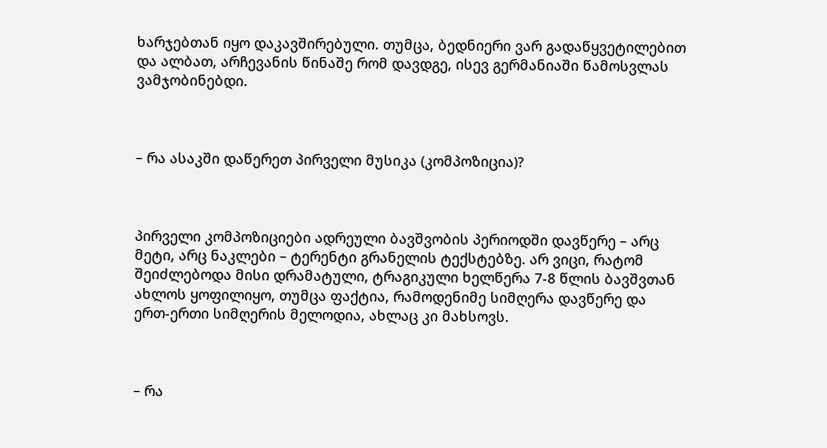ხარჯებთან იყო დაკავშირებული. თუმცა, ბედნიერი ვარ გადაწყვეტილებით და ალბათ, არჩევანის წინაშე რომ დავდგე, ისევ გერმანიაში წამოსვლას ვამჯობინებდი.



– რა ასაკში დაწერეთ პირველი მუსიკა (კომპოზიცია)?



პირველი კომპოზიციები ადრეული ბავშვობის პერიოდში დავწერე – არც მეტი, არც ნაკლები – ტერენტი გრანელის ტექსტებზე. არ ვიცი, რატომ შეიძლებოდა მისი დრამატული, ტრაგიკული ხელწერა 7-8 წლის ბავშვთან ახლოს ყოფილიყო, თუმცა ფაქტია, რამოდენიმე სიმღერა დავწერე და ერთ-ერთი სიმღერის მელოდია, ახლაც კი მახსოვს.



– რა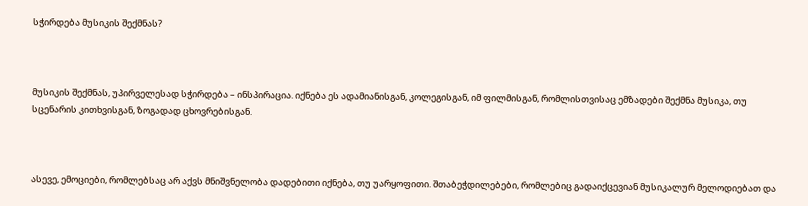სჭირდება მუსიკის შექმნას?



მუსიკის შექმნას, უპირველესად სჭირდება – ინსპირაცია. იქნება ეს ადამიანისგან, კოლეგისგან, იმ ფილმისგან, რომლისთვისაც ემზადები შექმნა მუსიკა, თუ სცენარის კითხვისგან, ზოგადად ცხოვრებისგან.



ასევე, ემოციები, რომლებსაც არ აქვს მნიშვნელობა დადებითი იქნება, თუ უარყოფითი. შთაბეჭდილებები, რომლებიც გადაიქცევიან მუსიკალურ მელოდიებათ და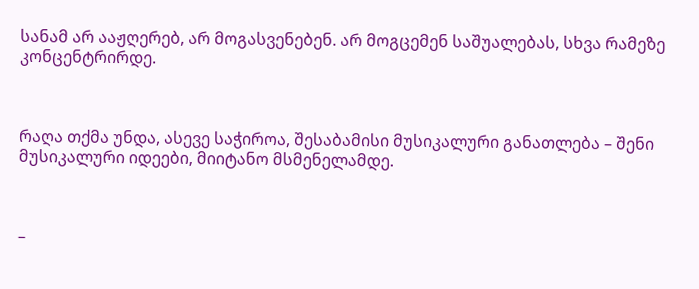სანამ არ ააჟღერებ, არ მოგასვენებენ. არ მოგცემენ საშუალებას, სხვა რამეზე კონცენტრირდე.



რაღა თქმა უნდა, ასევე საჭიროა, შესაბამისი მუსიკალური განათლება – შენი მუსიკალური იდეები, მიიტანო მსმენელამდე.



–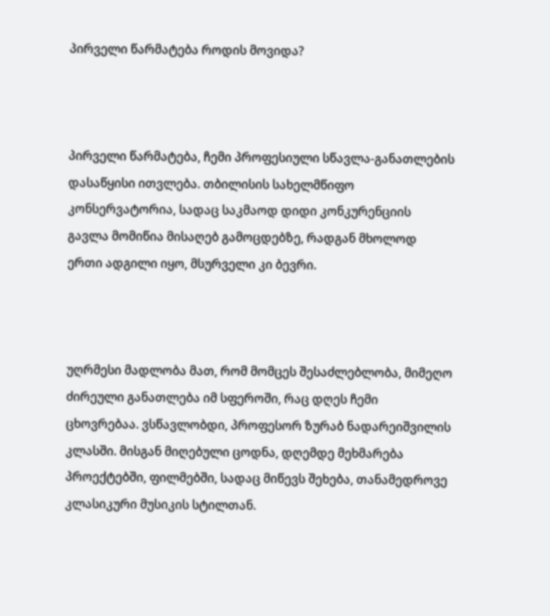პირველი წარმატება როდის მოვიდა?



პირველი წარმატება, ჩემი პროფესიული სწავლა-განათლების დასაწყისი ითვლება. თბილისის სახელმწიფო კონსერვატორია, სადაც საკმაოდ დიდი კონკურენციის გავლა მომიწია მისაღებ გამოცდებზე, რადგან მხოლოდ ერთი ადგილი იყო, მსურველი კი ბევრი.



უღრმესი მადლობა მათ, რომ მომცეს შესაძლებლობა, მიმეღო ძირეული განათლება იმ სფეროში, რაც დღეს ჩემი ცხოვრებაა. ვსწავლობდი, პროფესორ ზურაბ ნადარეიშვილის კლასში. მისგან მიღებული ცოდნა, დღემდე მეხმარება პროექტებში, ფილმებში, სადაც მიწევს შეხება, თანამედროვე კლასიკური მუსიკის სტილთან.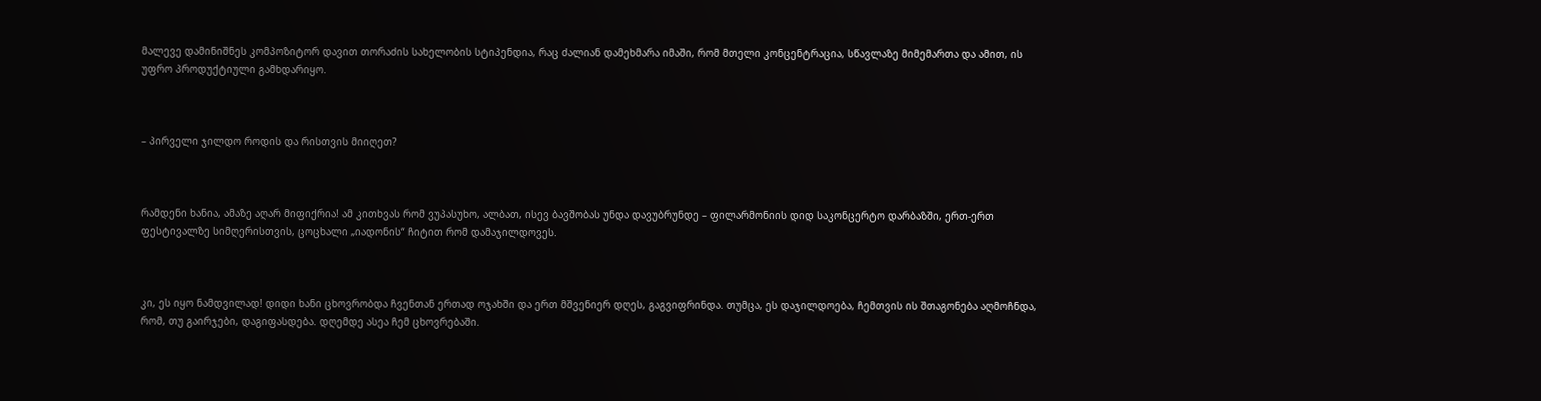მალევე დამინიშნეს კომპოზიტორ დავით თორაძის სახელობის სტიპენდია, რაც ძალიან დამეხმარა იმაში, რომ მთელი კონცენტრაცია, სწავლაზე მიმემართა და ამით, ის უფრო პროდუქტიული გამხდარიყო.



– პირველი ჯილდო როდის და რისთვის მიიღეთ?



რამდენი ხანია, ამაზე აღარ მიფიქრია! ამ კითხვას რომ ვუპასუხო, ალბათ, ისევ ბავშობას უნდა დავუბრუნდე – ფილარმონიის დიდ საკონცერტო დარბაზში, ერთ-ერთ ფესტივალზე სიმღერისთვის, ცოცხალი „იადონის“ ჩიტით რომ დამაჯილდოვეს.



კი, ეს იყო ნამდვილად! დიდი ხანი ცხოვრობდა ჩვენთან ერთად ოჯახში და ერთ მშვენიერ დღეს, გაგვიფრინდა. თუმცა, ეს დაჯილდოება, ჩემთვის ის შთაგონება აღმოჩნდა, რომ, თუ გაირჯები, დაგიფასდება. დღემდე ასეა ჩემ ცხოვრებაში.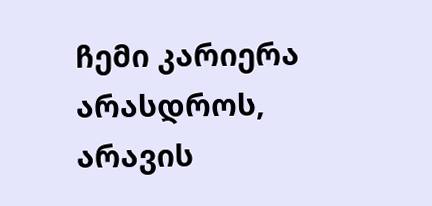ჩემი კარიერა არასდროს, არავის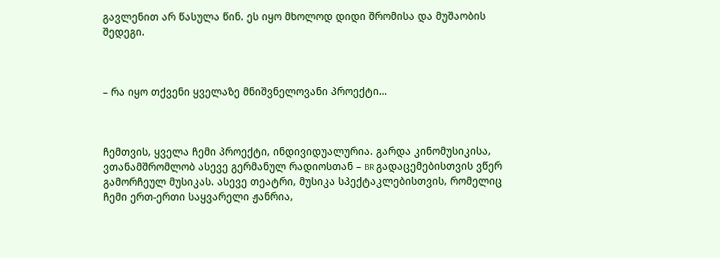გავლენით არ წასულა წინ. ეს იყო მხოლოდ დიდი შრომისა და მუშაობის შედეგი.



– რა იყო თქვენი ყველაზე მნიშვნელოვანი პროექტი…



ჩემთვის, ყველა ჩემი პროექტი, ინდივიდუალურია. გარდა კინომუსიკისა, ვთანამშრომლობ ასევე გერმანულ რადიოსთან – BR გადაცემებისთვის ვწერ გამორჩეულ მუსიკას. ასევე თეატრი, მუსიკა სპექტაკლებისთვის, რომელიც ჩემი ერთ-ერთი საყვარელი ჟანრია,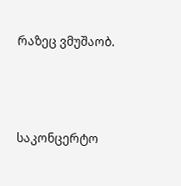რაზეც ვმუშაობ.





საკონცერტო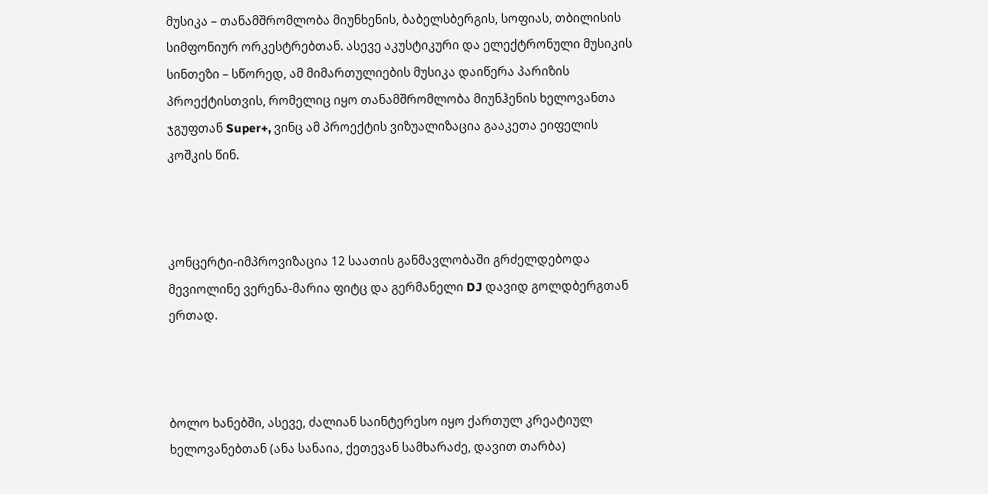მუსიკა – თანამშრომლობა მიუნხენის, ბაბელსბერგის, სოფიას, თბილისის სიმფონიურ ორკესტრებთან. ასევე აკუსტიკური და ელექტრონული მუსიკის სინთეზი – სწორედ, ამ მიმართულიების მუსიკა დაიწერა პარიზის პროექტისთვის, რომელიც იყო თანამშრომლობა მიუნჰენის ხელოვანთა ჯგუფთან Super+, ვინც ამ პროექტის ვიზუალიზაცია გააკეთა ეიფელის კოშკის წინ.



კონცერტი-იმპროვიზაცია 12 საათის განმავლობაში გრძელდებოდა მევიოლინე ვერენა-მარია ფიტც და გერმანელი DJ დავიდ გოლდბერგთან ერთად.



ბოლო ხანებში, ასევე, ძალიან საინტერესო იყო ქართულ კრეატიულ ხელოვანებთან (ანა სანაია, ქეთევან სამხარაძე, დავით თარბა)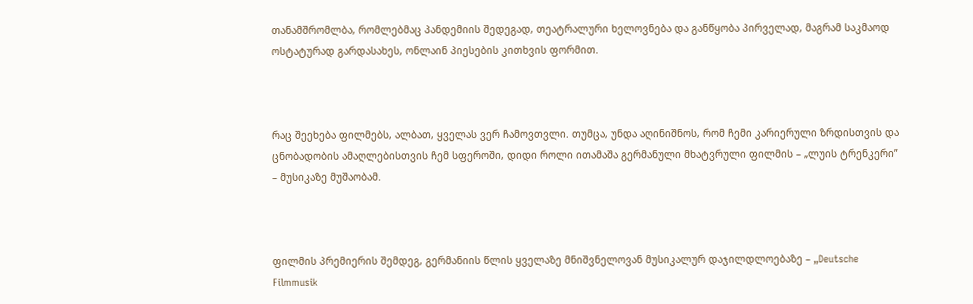თანამშრომლბა, რომლებმაც პანდემიის შედეგად, თეატრალური ხელოვნება და განწყობა პირველად, მაგრამ საკმაოდ ოსტატურად გარდასახეს, ონლაინ პიესების კითხვის ფორმით.



რაც შეეხება ფილმებს, ალბათ, ყველას ვერ ჩამოვთვლი. თუმცა, უნდა აღინიშნოს, რომ ჩემი კარიერული ზრდისთვის და ცნობადობის ამაღლებისთვის ჩემ სფეროში, დიდი როლი ითამაშა გერმანული მხატვრული ფილმის – „ლუის ტრენკერი” – მუსიკაზე მუშაობამ.



ფილმის პრემიერის შემდეგ, გერმანიის წლის ყველაზე მნიშვნელოვან მუსიკალურ დაჯილდლოებაზე – „Deutsche Filmmusik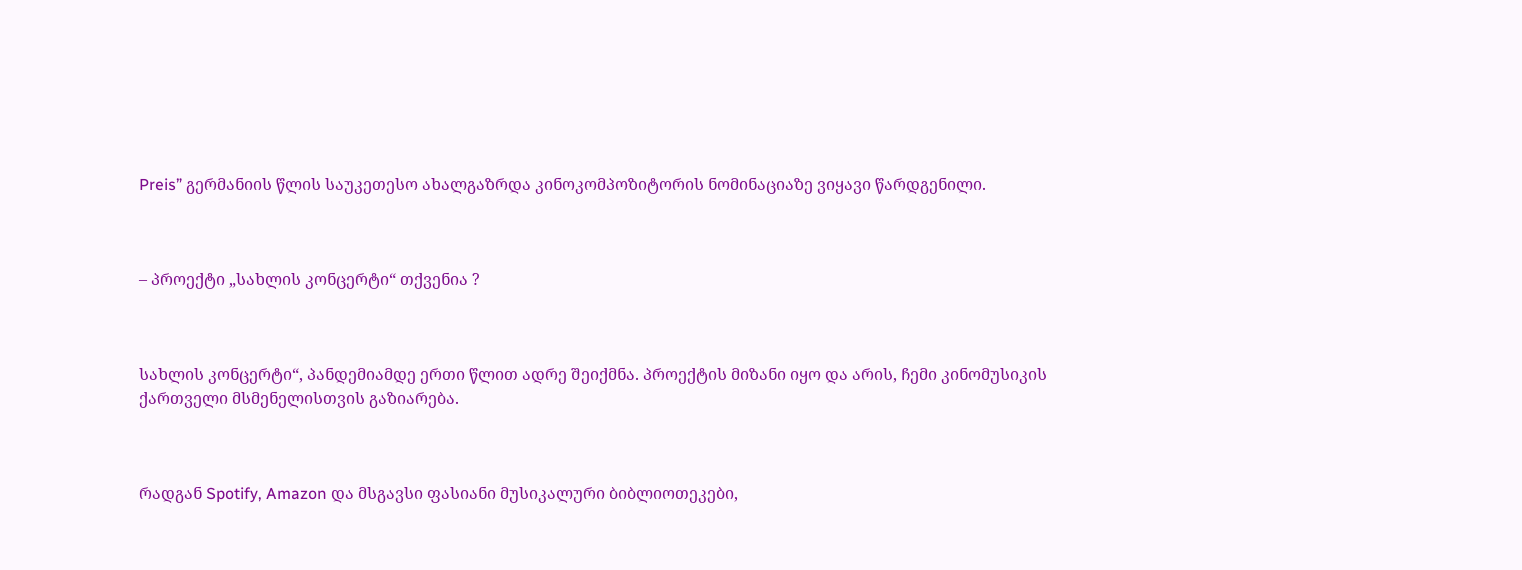Preis” გერმანიის წლის საუკეთესო ახალგაზრდა კინოკომპოზიტორის ნომინაციაზე ვიყავი წარდგენილი.



– პროექტი „სახლის კონცერტი“ თქვენია ?



სახლის კონცერტი“, პანდემიამდე ერთი წლით ადრე შეიქმნა. პროექტის მიზანი იყო და არის, ჩემი კინომუსიკის ქართველი მსმენელისთვის გაზიარება.



რადგან Spotify, Amazon და მსგავსი ფასიანი მუსიკალური ბიბლიოთეკები,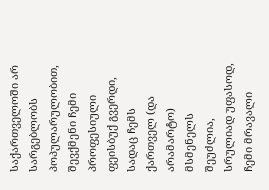საქართველოში არ სარგებლობს პოპულარულობით, შევქმენი ჩემი პროფესიული ფეისბუქ გვერდი, სადაც ჩემს ქართველ (და არამარტო) მსმენელს შეუძლია, სრულიად უფასოდ, ჩემი მრავალი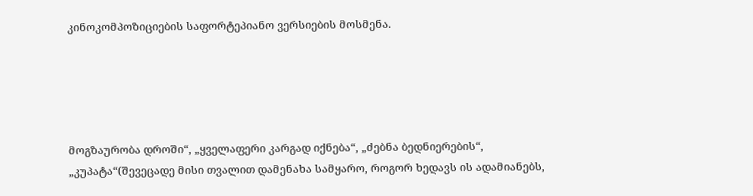კინოკომპოზიციების საფორტეპიანო ვერსიების მოსმენა.





მოგზაურობა დროში“, „ყველაფერი კარგად იქნება“, „ძებნა ბედნიერების“, „კუპატა“(შევეცადე მისი თვალით დამენახა სამყარო, როგორ ხედავს ის ადამიანებს,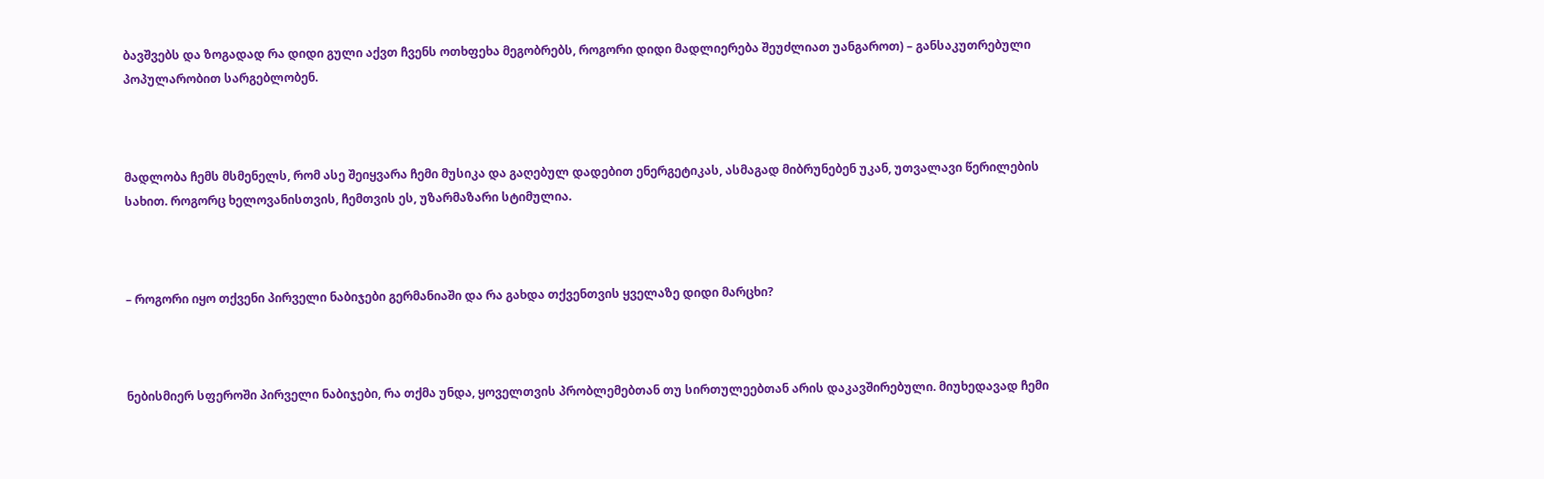ბავშვებს და ზოგადად რა დიდი გული აქვთ ჩვენს ოთხფეხა მეგობრებს, როგორი დიდი მადლიერება შეუძლიათ უანგაროთ) – განსაკუთრებული პოპულარობით სარგებლობენ.



მადლობა ჩემს მსმენელს, რომ ასე შეიყვარა ჩემი მუსიკა და გაღებულ დადებით ენერგეტიკას, ასმაგად მიბრუნებენ უკან, უთვალავი წერილების სახით. როგორც ხელოვანისთვის, ჩემთვის ეს, უზარმაზარი სტიმულია.



– როგორი იყო თქვენი პირველი ნაბიჯები გერმანიაში და რა გახდა თქვენთვის ყველაზე დიდი მარცხი?



ნებისმიერ სფეროში პირველი ნაბიჯები, რა თქმა უნდა, ყოველთვის პრობლემებთან თუ სირთულეებთან არის დაკავშირებული. მიუხედავად ჩემი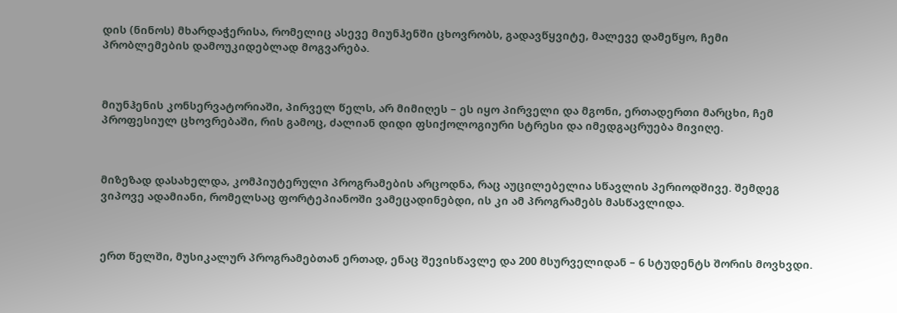დის (ნინოს) მხარდაჭერისა, რომელიც ასევე მიუნჰენში ცხოვრობს, გადავწყვიტე, მალევე დამეწყო, ჩემი პრობლემების დამოუკიდებლად მოგვარება.



მიუნჰენის კონსერვატორიაში, პირველ წელს, არ მიმიღეს – ეს იყო პირველი და მგონი, ერთადერთი მარცხი, ჩემ პროფესიულ ცხოვრებაში, რის გამოც, ძალიან დიდი ფსიქოლოგიური სტრესი და იმედგაცრუება მივიღე.



მიზეზად დასახელდა, კომპიუტერული პროგრამების არცოდნა, რაც აუცილებელია სწავლის პერიოდშივე. შემდეგ ვიპოვე ადამიანი, რომელსაც ფორტეპიანოში ვამეცადინებდი, ის კი ამ პროგრამებს მასწავლიდა.



ერთ წელში, მუსიკალურ პროგრამებთან ერთად, ენაც შევისწავლე და 200 მსურველიდან – 6 სტუდენტს შორის მოვხვდი.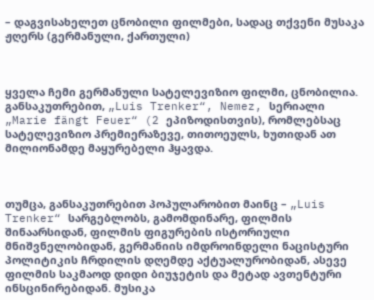– დაგვისახელეთ ცნობილი ფილმები, სადაც თქვენი მუსაკა ჟღერს (გერმანული, ქართული)



ყველა ჩემი გერმანული სატელევიზიო ფილმი, ცნობილია. განსაკუთრებით, „Luis Trenker“, Nemez, სერიალი „Marie fängt Feuer“ (2 ეპიზოდისთვის), რომლებსაც სატელევიზიო პრემიერაზევე, თითოეულს, ხუთიდან ათ მილიონამდე მაყურებელი ჰყავდა.



თუმცა, განსაკუთრებით პოპულარობით მაინც – „Luis Trenker“ სარგებლობს, გამომდინარე, ფილმის შინაარსიდან, ფილმის ფიგურების ისტორიული მნიშვნელობიდან, გერმანიის იმდროინდელი ნაცისტური პოლიტიკის ჩრდილის დღემდე აქტუალურობიდან, ასევე ფილმის საკმაოდ დიდი ბიუჯეტის და მეტად ავთენტური ინსცინირებიდან. მუსიკა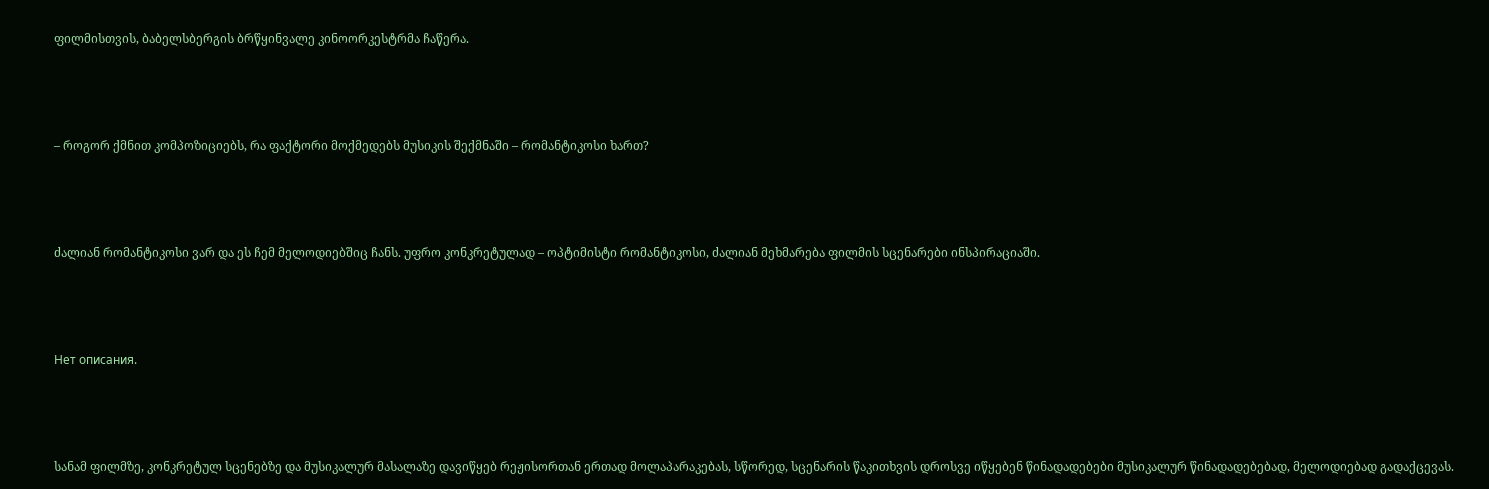ფილმისთვის, ბაბელსბერგის ბრწყინვალე კინოორკესტრმა ჩაწერა.



– როგორ ქმნით კომპოზიციებს, რა ფაქტორი მოქმედებს მუსიკის შექმნაში – რომანტიკოსი ხართ?



ძალიან რომანტიკოსი ვარ და ეს ჩემ მელოდიებშიც ჩანს. უფრო კონკრეტულად – ოპტიმისტი რომანტიკოსი, ძალიან მეხმარება ფილმის სცენარები ინსპირაციაში.



Нет описания.



სანამ ფილმზე, კონკრეტულ სცენებზე და მუსიკალურ მასალაზე დავიწყებ რეჟისორთან ერთად მოლაპარაკებას, სწორედ, სცენარის წაკითხვის დროსვე იწყებენ წინადადებები მუსიკალურ წინადადებებად, მელოდიებად გადაქცევას.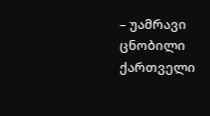– უამრავი ცნობილი ქართველი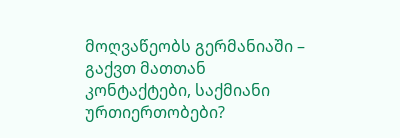მოღვაწეობს გერმანიაში – გაქვთ მათთან კონტაქტები, საქმიანი ურთიერთობები?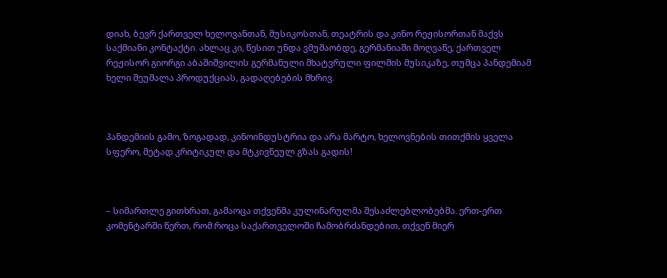დიახ, ბევრ ქართველ ხელოვანთან, მუსიკოსთან, თეატრის და კინო რეჟისორთან მაქვს საქმიანი კონტაქტი. ახლაც კი, წესით უნდა ვმუშაობდე, გერმანიაში მოღვაწე, ქართველ რეჟისორ გიორგი აბაშიშვილის გერმანული მხატვრული ფილმის მუსიკაზე, თუმცა პანდემიამ ხელი შეუშალა პროდუქციას, გადაღებების მხრივ.



პანდემიის გამო, ზოგადად, კინოინდუსტრია და არა მარტო, ხელოვნების თითქმის ყველა სფერო, მეტად კრიტიკულ და მტკივნეულ გზას გადის!



– სიმართლე გითხრათ, გამაოცა თქვენმა კულინარულმა შესაძლებლობებმა. ერთ-ერთ კომენტარში წერთ, რომ როცა საქართველოში ჩამობრძანდებით, თქვენ მიერ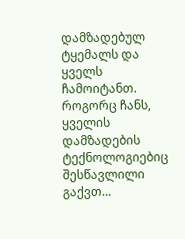დამზადებულ ტყემალს და ყველს ჩამოიტანთ. როგორც ჩანს, ყველის დამზადების ტექნოლოგიებიც შესწავლილი გაქვთ…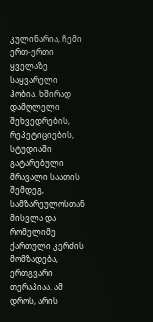კულინარია, ჩემი ერთ-ერთი ყველაზე საყვარელი ჰობია. ხშირად დამღლელი შეხვედრების, რეპეტიციების, სტუდიაში გატარებული მრავალი საათის შემდეგ, სამზარეულოსთან მისვლა და რომელიმე ქართული კერძის მომზადება, ერთგვარი თერაპიაა. ამ დროს, არის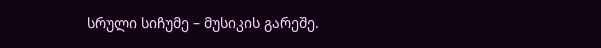სრული სიჩუმე – მუსიკის გარეშე.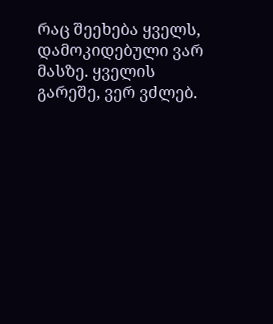რაც შეეხება ყველს, დამოკიდებული ვარ მასზე. ყველის გარეშე, ვერ ვძლებ.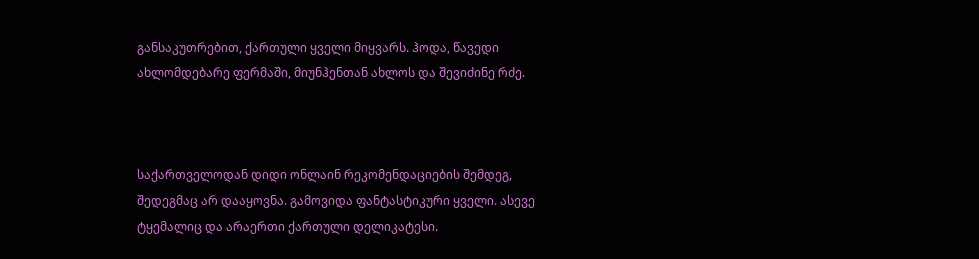განსაკუთრებით, ქართული ყველი მიყვარს. ჰოდა, წავედი ახლომდებარე ფერმაში, მიუნჰენთან ახლოს და შევიძინე რძე.



საქართველოდან დიდი ონლაინ რეკომენდაციების შემდეგ, შედეგმაც არ დააყოვნა. გამოვიდა ფანტასტიკური ყველი. ასევე ტყემალიც და არაერთი ქართული დელიკატესი.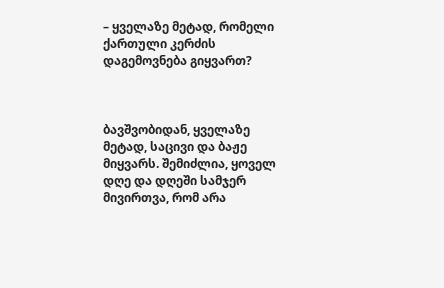– ყველაზე მეტად, რომელი ქართული კერძის დაგემოვნება გიყვართ?



ბავშვობიდან, ყველაზე მეტად, საცივი და ბაჟე მიყვარს. შემიძლია, ყოველ დღე და დღეში სამჯერ მივირთვა, რომ არა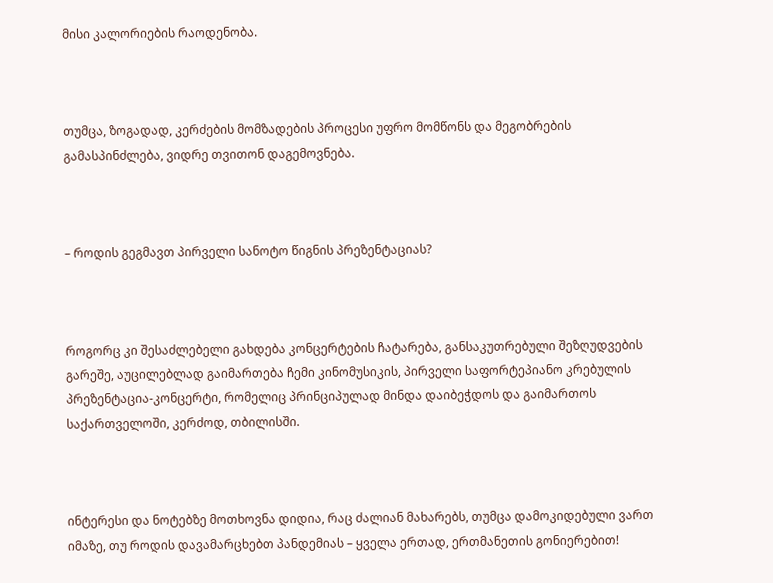მისი კალორიების რაოდენობა.



თუმცა, ზოგადად, კერძების მომზადების პროცესი უფრო მომწონს და მეგობრების გამასპინძლება, ვიდრე თვითონ დაგემოვნება.



– როდის გეგმავთ პირველი სანოტო წიგნის პრეზენტაციას?



როგორც კი შესაძლებელი გახდება კონცერტების ჩატარება, განსაკუთრებული შეზღუდვების გარეშე, აუცილებლად გაიმართება ჩემი კინომუსიკის, პირველი საფორტეპიანო კრებულის პრეზენტაცია-კონცერტი, რომელიც პრინციპულად მინდა დაიბეჭდოს და გაიმართოს საქართველოში, კერძოდ, თბილისში.



ინტერესი და ნოტებზე მოთხოვნა დიდია, რაც ძალიან მახარებს, თუმცა დამოკიდებული ვართ იმაზე, თუ როდის დავამარცხებთ პანდემიას – ყველა ერთად, ერთმანეთის გონიერებით!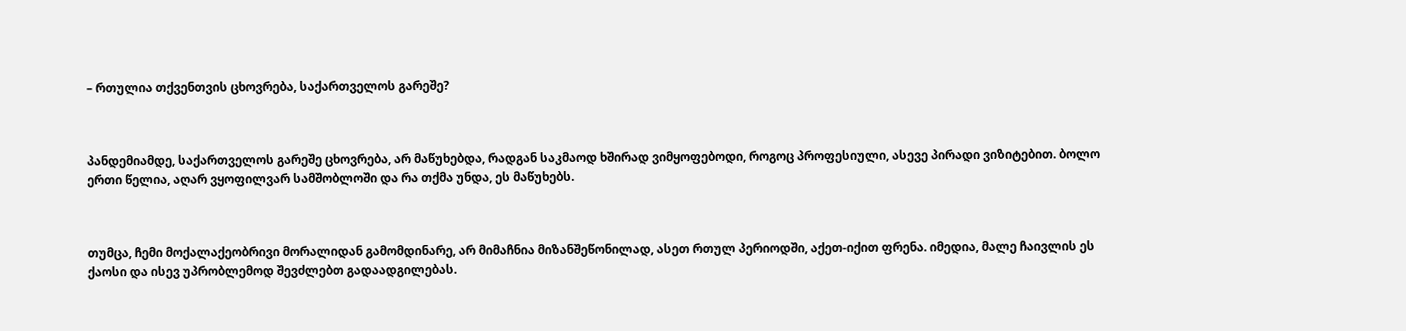– რთულია თქვენთვის ცხოვრება, საქართველოს გარეშე?



პანდემიამდე, საქართველოს გარეშე ცხოვრება, არ მაწუხებდა, რადგან საკმაოდ ხშირად ვიმყოფებოდი, როგოც პროფესიული, ასევე პირადი ვიზიტებით. ბოლო ერთი წელია, აღარ ვყოფილვარ სამშობლოში და რა თქმა უნდა, ეს მაწუხებს.



თუმცა, ჩემი მოქალაქეობრივი მორალიდან გამომდინარე, არ მიმაჩნია მიზანშეწონილად, ასეთ რთულ პერიოდში, აქეთ-იქით ფრენა. იმედია, მალე ჩაივლის ეს ქაოსი და ისევ უპრობლემოდ შევძლებთ გადაადგილებას.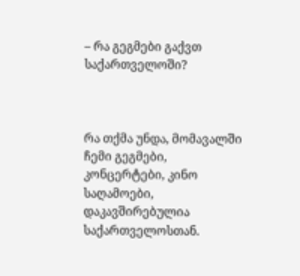– რა გეგმები გაქვთ საქართველოში?



რა თქმა უნდა, მომავალში ჩემი გეგმები, კონცერტები, კინო საღამოები, დაკავშირებულია საქართველოსთან.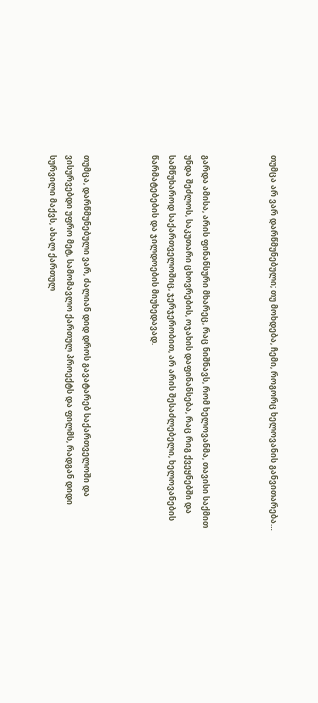თუმცა არ ვარ დარწმუნებული; თუ მოხდება, ჩემი, როგორც ხელოვანის განვითარება…



გარდა ამისა, არის ფინანსური მხარეც, რაც ნიშნავს, რომ ხელოვანმა, თავისი საქმით უნდა შეძლოს, საკუთარი ცხოვრების, ოჯახის დაფინანსება, რაც რიგ ქვეყნებში და სამწუხაროდ საქართველოშიც, ჯერჯერობით, არ არის შესაძლებელი, ხელოვანების წარმატებების და ჯილდოების მიუხედავად.



თუმცა, დარწმუნებული ვარ, ძალიან დიდ დროს გავატარებ საქართველოში და ვისურვებდი უფრო მეტ, სამომავლო ქართულ პროექტს და ფილმს, რადგან დიდი სურვილი მაქვს, ახალ ქართულ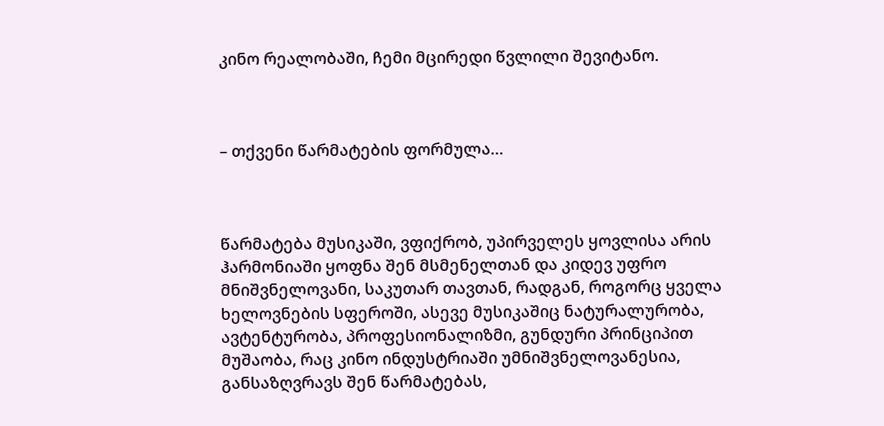კინო რეალობაში, ჩემი მცირედი წვლილი შევიტანო.



– თქვენი წარმატების ფორმულა…



წარმატება მუსიკაში, ვფიქრობ, უპირველეს ყოვლისა არის ჰარმონიაში ყოფნა შენ მსმენელთან და კიდევ უფრო მნიშვნელოვანი, საკუთარ თავთან, რადგან, როგორც ყველა ხელოვნების სფეროში, ასევე მუსიკაშიც ნატურალურობა, ავტენტურობა, პროფესიონალიზმი, გუნდური პრინციპით მუშაობა, რაც კინო ინდუსტრიაში უმნიშვნელოვანესია, განსაზღვრავს შენ წარმატებას,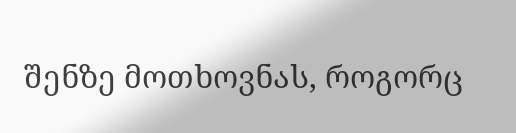შენზე მოთხოვნას, როგორც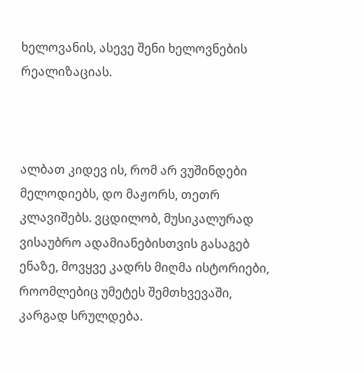ხელოვანის, ასევე შენი ხელოვნების რეალიზაციას.



ალბათ კიდევ ის, რომ არ ვუშინდები მელოდიებს, დო მაჟორს, თეთრ კლავიშებს. ვცდილობ, მუსიკალურად ვისაუბრო ადამიანებისთვის გასაგებ ენაზე, მოვყვე კადრს მიღმა ისტორიები, როომლებიც უმეტეს შემთხვევაში, კარგად სრულდება.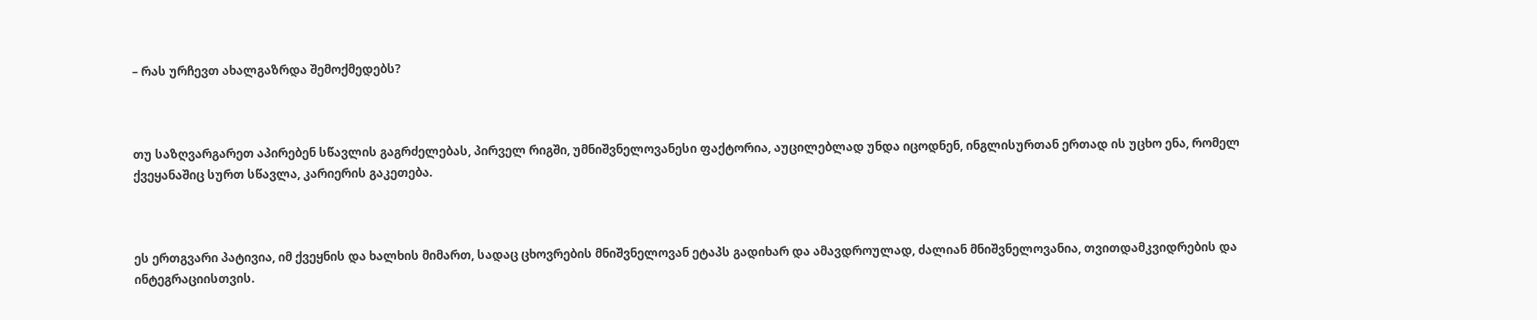– რას ურჩევთ ახალგაზრდა შემოქმედებს?



თუ საზღვარგარეთ აპირებენ სწავლის გაგრძელებას, პირველ რიგში, უმნიშვნელოვანესი ფაქტორია, აუცილებლად უნდა იცოდნენ, ინგლისურთან ერთად ის უცხო ენა, რომელ ქვეყანაშიც სურთ სწავლა, კარიერის გაკეთება.



ეს ერთგვარი პატივია, იმ ქვეყნის და ხალხის მიმართ, სადაც ცხოვრების მნიშვნელოვან ეტაპს გადიხარ და ამავდროულად, ძალიან მნიშვნელოვანია, თვითდამკვიდრების და ინტეგრაციისთვის.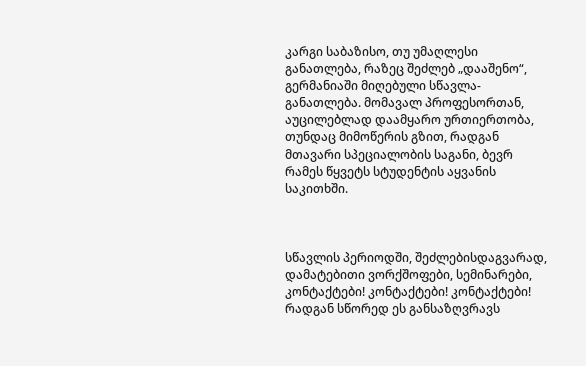კარგი საბაზისო, თუ უმაღლესი განათლება, რაზეც შეძლებ „დააშენო“, გერმანიაში მიღებული სწავლა-განათლება. მომავალ პროფესორთან, აუცილებლად დაამყარო ურთიერთობა, თუნდაც მიმოწერის გზით, რადგან მთავარი სპეციალობის საგანი, ბევრ რამეს წყვეტს სტუდენტის აყვანის საკითხში.



სწავლის პერიოდში, შეძლებისდაგვარად, დამატებითი ვორქშოფები, სემინარები, კონტაქტები! კონტაქტები! კონტაქტები! რადგან სწორედ ეს განსაზღვრავს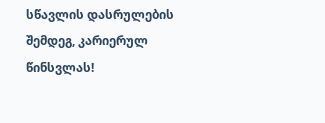სწავლის დასრულების შემდეგ, კარიერულ წინსვლას!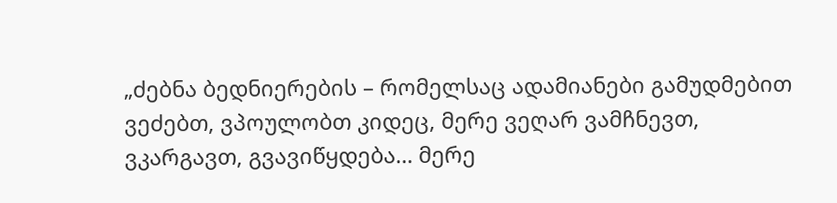„ძებნა ბედნიერების – რომელსაც ადამიანები გამუდმებით ვეძებთ, ვპოულობთ კიდეც, მერე ვეღარ ვამჩნევთ, ვკარგავთ, გვავიწყდება… მერე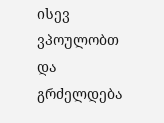ისევ ვპოულობთ და გრძელდება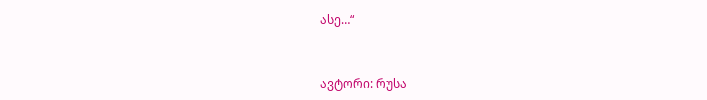ასე…“



ავტორი: რუსა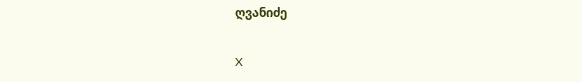ღვანიძე

X